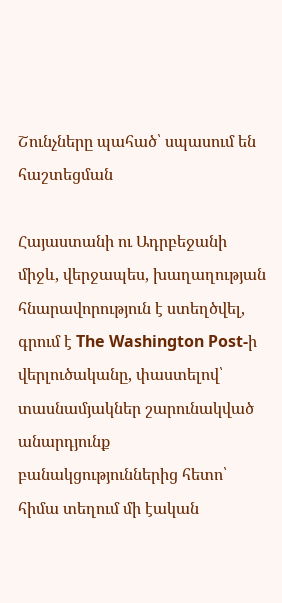Շունչները պահած՝ սպասում են հաշտեցման

Հայաստանի ու Ադրբեջանի միջև, վերջապես, խաղաղության հնարավորություն է ստեղծվել, գրում է The Washington Post-ի վերլուծականը, փաստելով՝ տասնամյակներ շարունակված անարդյունք բանակցություններից հետո՝ հիմա տեղում մի էական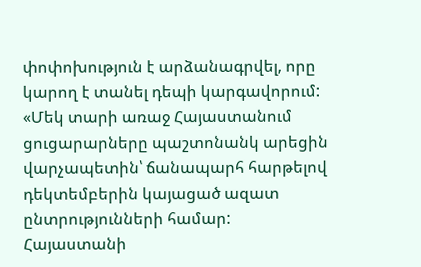փոփոխություն է արձանագրվել, որը կարող է տանել դեպի կարգավորում: «Մեկ տարի առաջ Հայաստանում ցուցարարները պաշտոնանկ արեցին վարչապետին՝ ճանապարհ հարթելով դեկտեմբերին կայացած ազատ ընտրությունների համար: Հայաստանի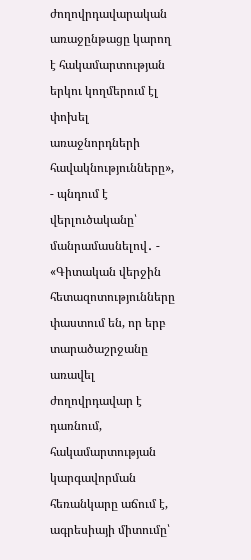ժողովրդավարական առաջընթացը կարող է հակամարտության երկու կողմերում էլ փոխել առաջնորդների հավակնությունները», - պնդում է վերլուծականը՝ մանրամասնելով․ - «Գիտական վերջին հետազոտությունները փաստում են, որ երբ տարածաշրջանը առավել ժողովրդավար է դառնում, հակամարտության կարգավորման հեռանկարը աճում է, ագրեսիայի միտումը՝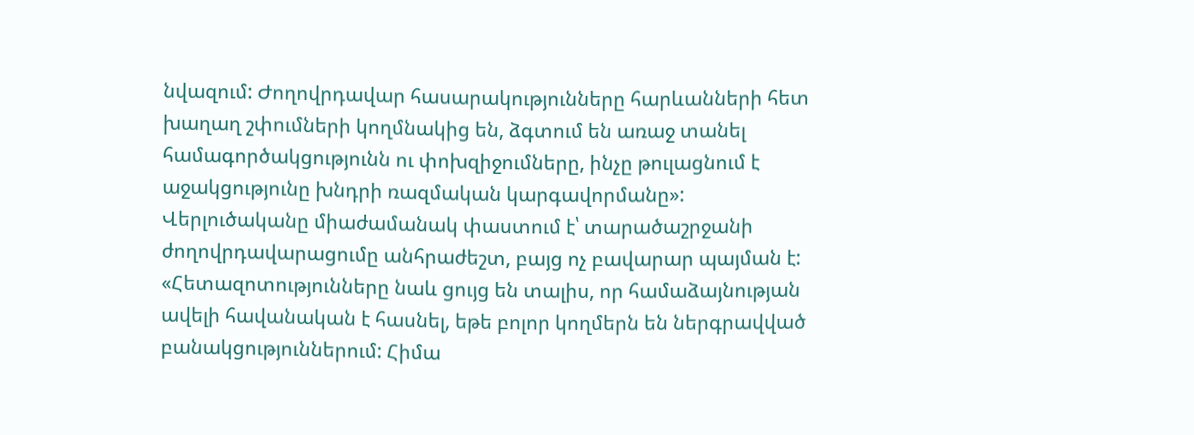նվազում: Ժողովրդավար հասարակությունները հարևանների հետ խաղաղ շփումների կողմնակից են, ձգտում են առաջ տանել համագործակցությունն ու փոխզիջումները, ինչը թուլացնում է աջակցությունը խնդրի ռազմական կարգավորմանը»: Վերլուծականը միաժամանակ փաստում է՝ տարածաշրջանի ժողովրդավարացումը անհրաժեշտ, բայց ոչ բավարար պայման է: «Հետազոտությունները նաև ցույց են տալիս, որ համաձայնության ավելի հավանական է հասնել, եթե բոլոր կողմերն են ներգրավված բանակցություններում: Հիմա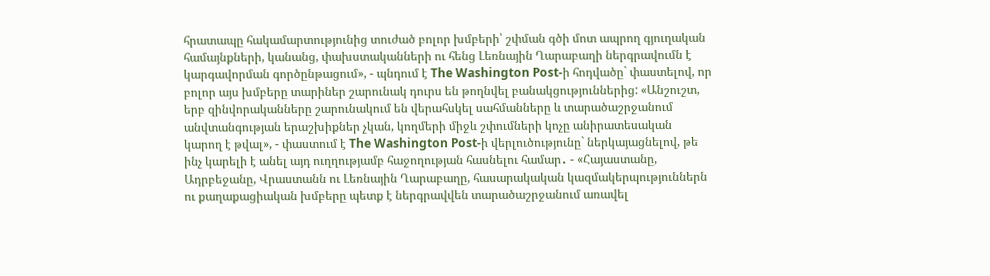հրատապը հակամարտությունից տուժած բոլոր խմբերի՝ շփման գծի մոտ ապրող գյուղական համայնքների, կանանց, փախստականների ու հենց Լեռնային Ղարաբաղի ներգրավումն է կարգավորման գործընթացում», - պնդում է The Washington Post-ի հոդվածը` փաստելով, որ բոլոր այս խմբերը տարիներ շարունակ դուրս են թողնվել բանակցություններից: «Անշուշտ, երբ զինվորականները շարունակում են վերահսկել սահմանները և տարածաշրջանում անվտանգության երաշխիքներ չկան, կողմերի միջև շփումների կոչը անիրատեսական կարող է թվալ», - փաստում է The Washington Post-ի վերլուծությունը` ներկայացնելով, թե ինչ կարելի է անել այդ ուղղությամբ հաջողության հասնելու համար․ - «Հայաստանը, Ադրբեջանը, Վրաստանն ու Լեռնային Ղարաբաղը, հասարակական կազմակերպություններն ու քաղաքացիական խմբերը պետք է ներգրավվեն տարածաշրջանում առավել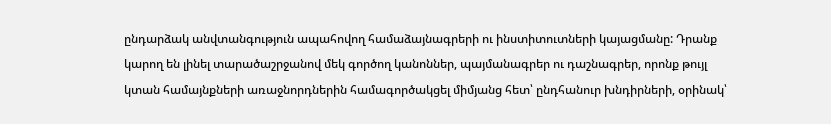ընդարձակ անվտանգություն ապահովող համաձայնագրերի ու ինստիտուտների կայացմանը: Դրանք կարող են լինել տարածաշրջանով մեկ գործող կանոններ, պայմանագրեր ու դաշնագրեր, որոնք թույլ կտան համայնքների առաջնորդներին համագործակցել միմյանց հետ՝ ընդհանուր խնդիրների, օրինակ՝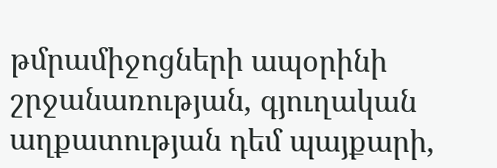թմրամիջոցների ապօրինի շրջանառության, գյուղական աղքատության դեմ պայքարի,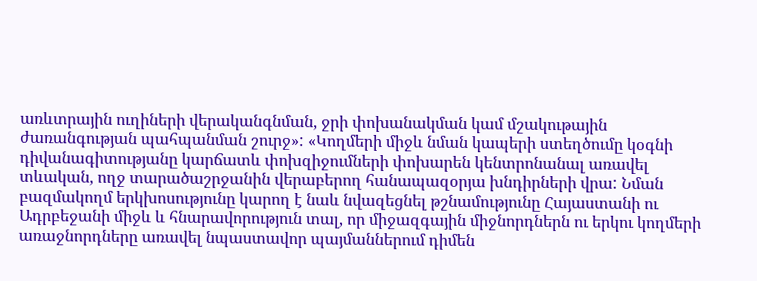առևտրային ուղիների վերականգնման, ջրի փոխանակման կամ մշակութային ժառանգության պահպանման շուրջ»: «Կողմերի միջև նման կապերի ստեղծումը կօգնի դիվանագիտությանը կարճատև փոխզիջումների փոխարեն կենտրոնանալ առավել տևական, ողջ տարածաշրջանին վերաբերող հանապազօրյա խնդիրների վրա: Նման բազմակողմ երկխոսությունը կարող է նաև նվազեցնել թշնամությունը Հայաստանի ու Ադրբեջանի միջև և հնարավորություն տալ, որ միջազգային միջնորդներն ու երկու կողմերի առաջնորդները առավել նպաստավոր պայմաններում դիմեն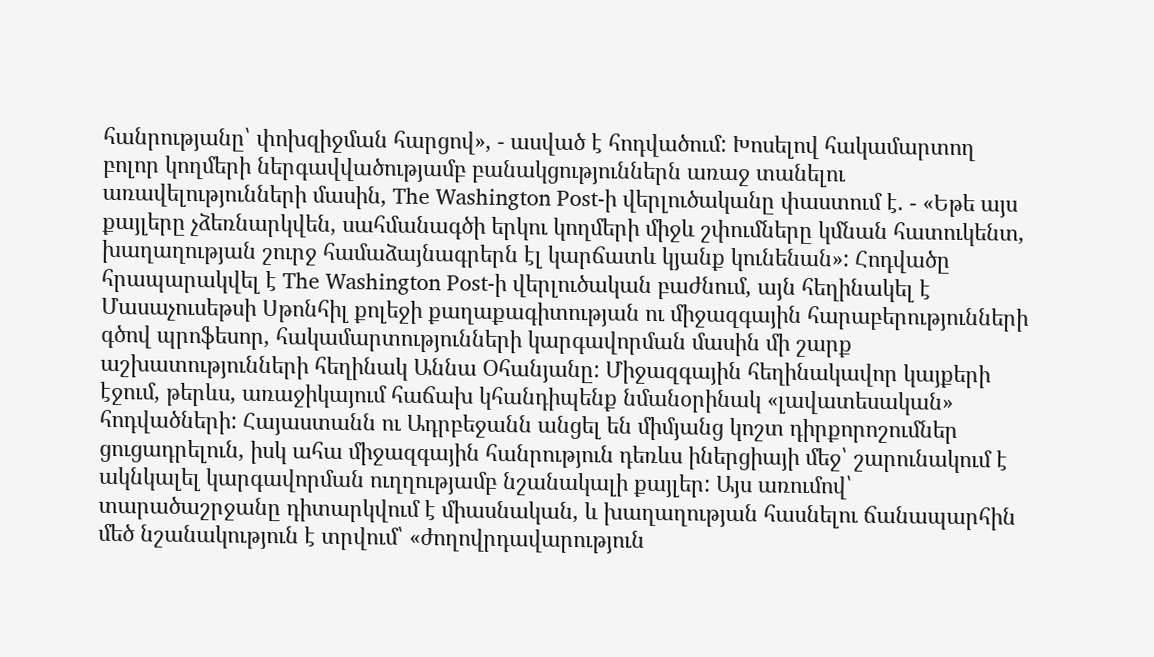հանրությանը՝ փոխզիջման հարցով», - ասված է հոդվածում: Խոսելով հակամարտող բոլոր կողմերի ներգավվածությամբ բանակցություններն առաջ տանելու առավելությունների մասին, The Washington Post-ի վերլուծականը փաստում է. - «Եթե այս քայլերը չձեռնարկվեն, սահմանագծի երկու կողմերի միջև շփումները կմնան հատուկենտ, խաղաղության շուրջ համաձայնագրերն էլ կարճատև կյանք կունենան»: Հոդվածը հրապարակվել է The Washington Post-ի վերլուծական բաժնում, այն հեղինակել է Մասաչուսեթսի Սթոնհիլ քոլեջի քաղաքագիտության ու միջազգային հարաբերությունների գծով պրոֆեսոր, հակամարտությունների կարգավորման մասին մի շարք աշխատությունների հեղինակ Աննա Օհանյանը: Միջազգային հեղինակավոր կայքերի էջում, թերևս, առաջիկայում հաճախ կհանդիպենք նմանօրինակ «լավատեսական» հոդվածների: Հայաստանն ու Ադրբեջանն անցել են միմյանց կոշտ դիրքորոշումներ ցուցադրելուն, իսկ ահա միջազգային հանրություն դեռևս իներցիայի մեջ՝ շարունակում է ակնկալել կարգավորման ուղղությամբ նշանակալի քայլեր: Այս առումով՝ տարածաշրջանը դիտարկվում է միասնական, և խաղաղության հասնելու ճանապարհին մեծ նշանակություն է տրվում՝ «ժողովրդավարություն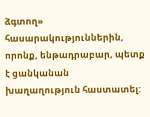ձգտող» հասարակություններին, որոնք, ենթադրաբար, պետք է ցանկանան խաղաղություն հաստատել: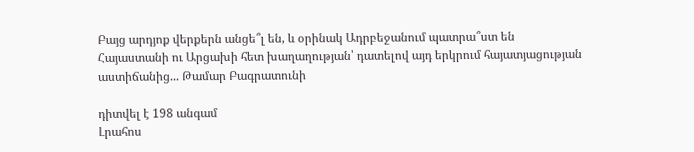Բայց արդյոք վերքերն անցե՞լ են, և օրինակ Ադրբեջանում պատրա՞ստ են Հայաստանի ու Արցախի հետ խաղաղության՝ դատելով այդ երկրում հայատյացության աստիճանից... Թամար Բագրատունի

դիտվել է 198 անգամ
Լրահոս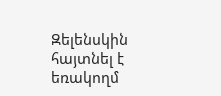Զելենսկին հայտնել է եռակողմ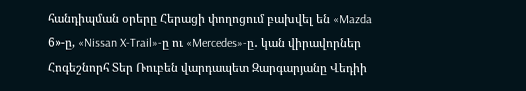հանդիպման օրերը Հերացի փողոցում բախվել են «Mazda 6»-ը, «Nissan X-Trail»-ը ու «Mercedes»-ը․ կան վիրավորներ Հոգեշնորհ Տեր Ռուբեն վարդապետ Զարգարյանը Վեդիի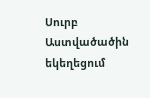Սուրբ Աստվածածին եկեղեցում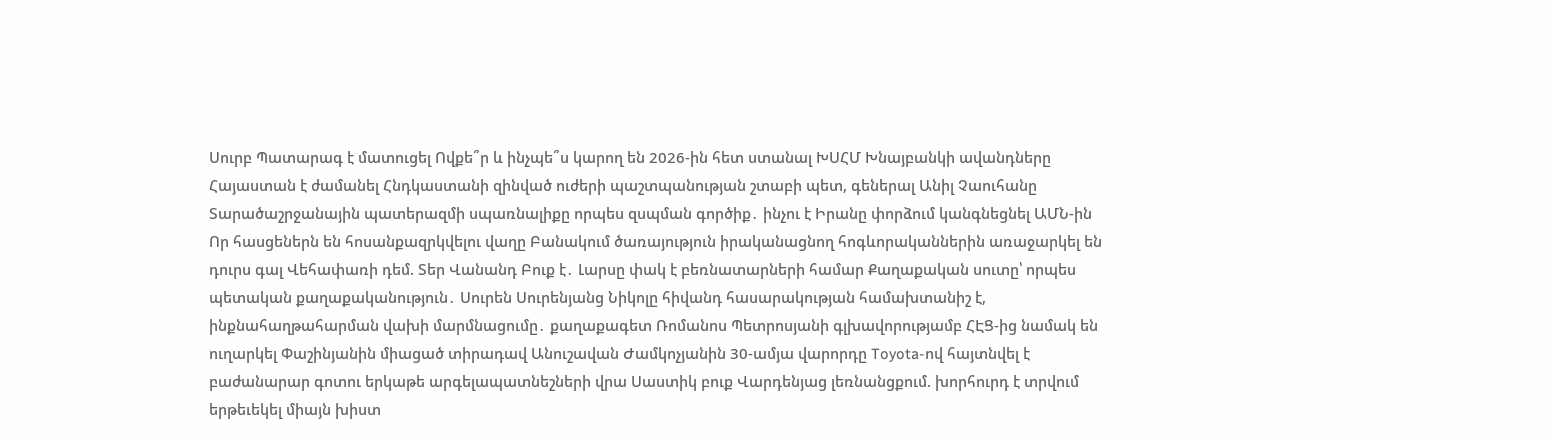Սուրբ Պատարագ է մատուցել Ովքե՞ր և ինչպե՞ս կարող են 2026-ին հետ ստանալ ԽՍՀՄ Խնայբանկի ավանդները Հայաստան է ժամանել Հնդկաստանի զինված ուժերի պաշտպանության շտաբի պետ, գեներալ Անիլ Չաուհանը Տարածաշրջանային պատերազմի սպառնալիքը որպես զսպման գործիք․ ինչու է Իրանը փորձում կանգնեցնել ԱՄՆ-ին Որ հասցեներն են հոսանքազրկվելու վաղը Բանակում ծառայություն իրականացնող հոգևորականներին առաջարկել են դուրս գալ Վեհափառի դեմ. Տեր Վանանդ Բուք է․ Լարսը փակ է բեռնատարների համար Քաղաքական սուտը՝ որպես պետական քաղաքականություն․ Սուրեն Սուրենյանց Նիկոլը հիվանդ հասարակության համախտանիշ է, ինքնահաղթահարման վախի մարմնացումը․ քաղաքագետ Ռոմանոս Պետրոսյանի գլխավորությամբ ՀԷՑ-ից նամակ են ուղարկել Փաշինյանին միացած տիրադավ Անուշավան Ժամկոչյանին 30-ամյա վարորդը Toyota-ով հայտնվել է բաժանարար գոտու երկաթե արգելապատնեշների վրա Սաստիկ բուք Վարդենյաց լեռնանցքում. խորհուրդ է տրվում երթեւեկել միայն խիստ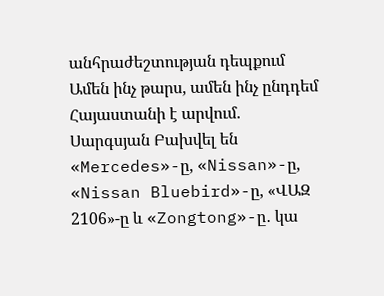անհրաժեշտության դեպքում Ամեն ինչ թարս, ամեն ինչ ընդդեմ Հայաստանի է արվում. Սարգսյան Բախվել են «Mercedes»-ը, «Nissan»-ը, «Nissan Bluebird»-ը, «ՎԱԶ 2106»-ը և «Zongtong»-ը․ կա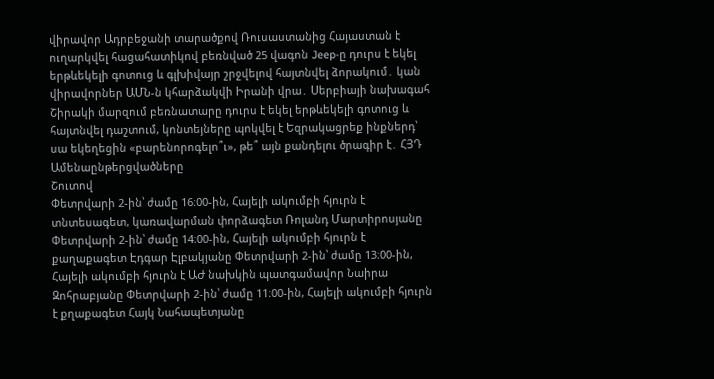վիրավոր Ադրբեջանի տարածքով Ռուսաստանից Հայաստան է ուղարկվել հացահատիկով բեռնված 25 վագոն Jeep-ը դուրս է եկել երթևեկելի գոտուց և գլխիվայր շրջվելով հայտնվել ձորակում․ կան վիրավորներ ԱՄՆ-ն կհարձակվի Իրանի վրա․ Սերբիայի նախագահ Շիրակի մարզում բեռնատարը դուրս է եկել երթևեկելի գոտուց և հայտնվել դաշտում, կոնտեյները պոկվել է Եզրակացրեք ինքներդ՝ սա եկեղեցին «բարենորոգելո՞ւ», թե՞ այն քանդելու ծրագիր է․ ՀՅԴ
Ամենաընթերցվածները
Շուտով
Փետրվարի 2-ին՝ ժամը 16։00-ին, Հայելի ակումբի հյուրն է տնտեսագետ, կառավարման փորձագետ Ռոլանդ Մարտիրոսյանը Փետրվարի 2-ին՝ ժամը 14։00-ին, Հայելի ակումբի հյուրն է քաղաքագետ Էդգար Էլբակյանը Փետրվարի 2-ին՝ ժամը 13։00-ին, Հայելի ակումբի հյուրն է ԱԺ նախկին պատգամավոր Նաիրա Զոհրաբյանը Փետրվարի 2-ին՝ ժամը 11։00-ին, Հայելի ակումբի հյուրն է քղաքագետ Հայկ Նահապետյանը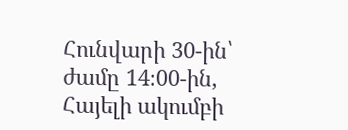Հունվարի 30-ին՝ ժամը 14։00-ին, Հայելի ակումբի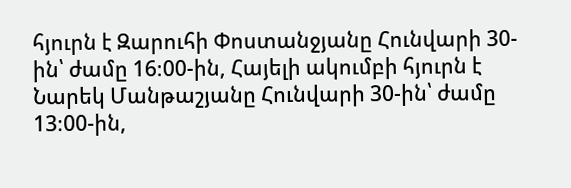հյուրն է Զարուհի Փոստանջյանը Հունվարի 30-ին՝ ժամը 16։00-ին, Հայելի ակումբի հյուրն է Նարեկ Մանթաշյանը Հունվարի 30-ին՝ ժամը 13։00-ին,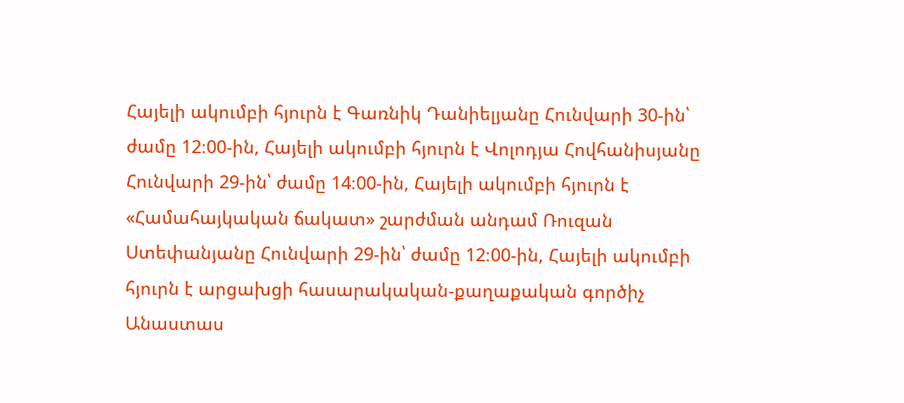Հայելի ակումբի հյուրն է Գառնիկ Դանիելյանը Հունվարի 30-ին՝ ժամը 12։00-ին, Հայելի ակումբի հյուրն է Վոլոդյա Հովհանիսյանը Հունվարի 29-ին՝ ժամը 14։00-ին, Հայելի ակումբի հյուրն է «Համահայկական ճակատ» շարժման անդամ Ռուզան Ստեփանյանը Հունվարի 29-ին՝ ժամը 12։00-ին, Հայելի ակումբի հյուրն է արցախցի հասարակական-քաղաքական գործիչ Անաստաս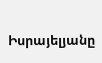Իսրայելյանը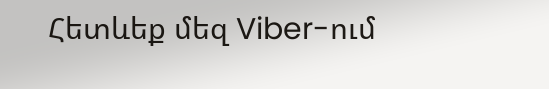Հետևեք մեզ Viber-ում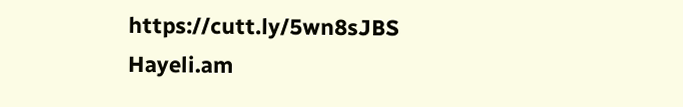https://cutt.ly/5wn8sJBS
Hayeli.am